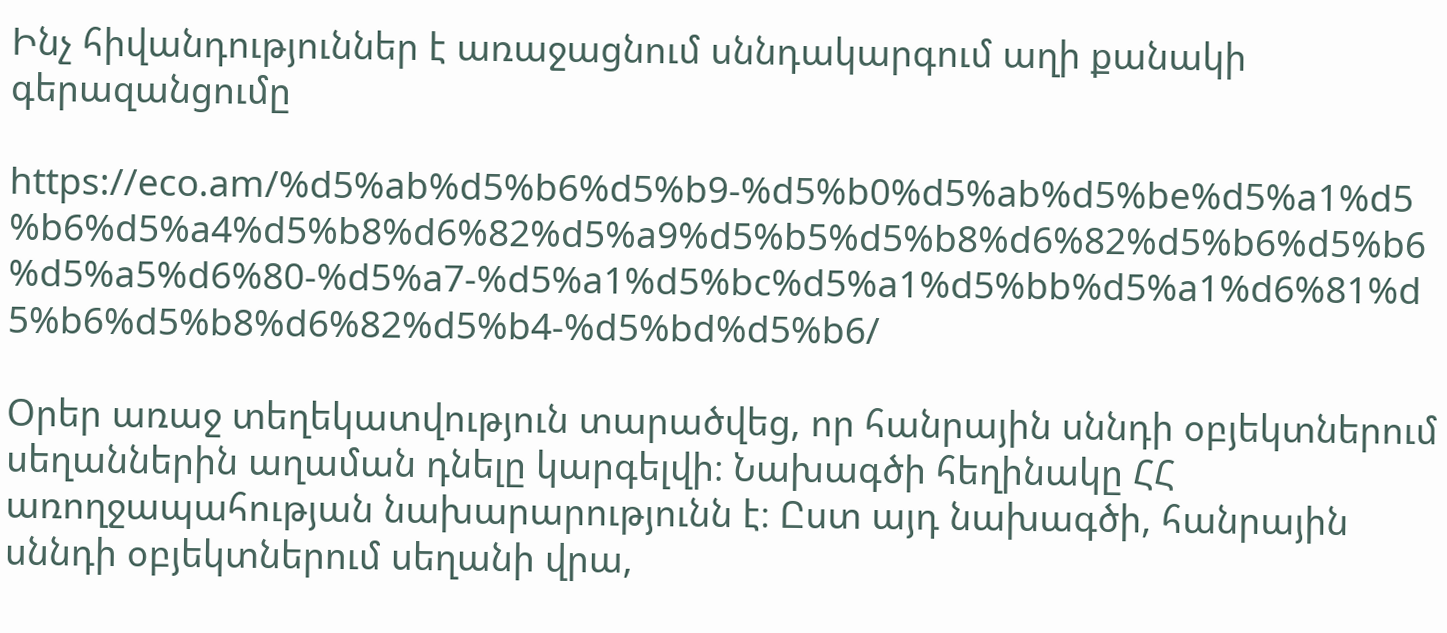Ինչ հիվանդություններ է առաջացնում սննդակարգում աղի քանակի գերազանցումը

https://eco.am/%d5%ab%d5%b6%d5%b9-%d5%b0%d5%ab%d5%be%d5%a1%d5%b6%d5%a4%d5%b8%d6%82%d5%a9%d5%b5%d5%b8%d6%82%d5%b6%d5%b6%d5%a5%d6%80-%d5%a7-%d5%a1%d5%bc%d5%a1%d5%bb%d5%a1%d6%81%d5%b6%d5%b8%d6%82%d5%b4-%d5%bd%d5%b6/

Օրեր առաջ տեղեկատվություն տարածվեց, որ հանրային սննդի օբյեկտներում սեղաններին աղաման դնելը կարգելվի։ Նախագծի հեղինակը ՀՀ առողջապահության նախարարությունն է։ Ըստ այդ նախագծի, հանրային սննդի օբյեկտներում սեղանի վրա,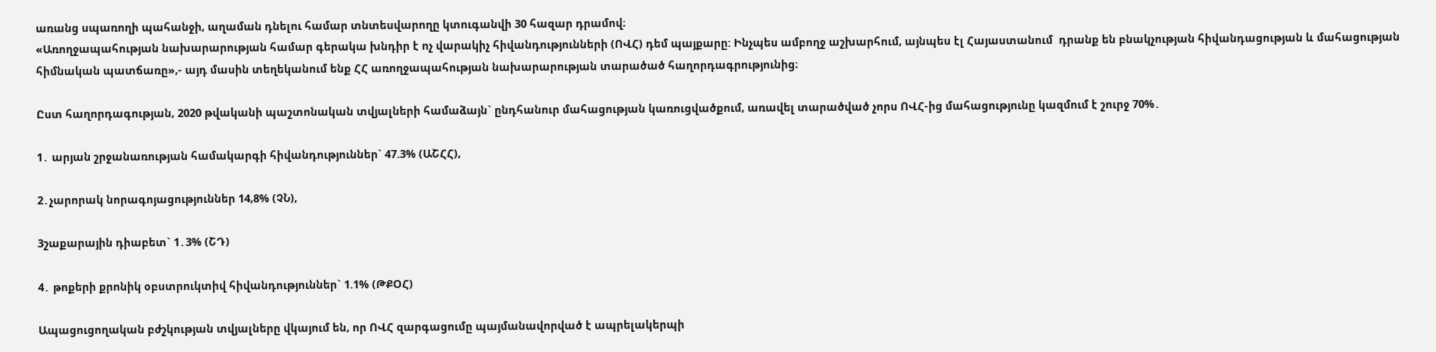առանց սպառողի պահանջի, աղաման դնելու համար տնտեսվարողը կտուգանվի 30 հազար դրամով։
«Առողջապահության նախարարության համար գերակա խնդիր է ոչ վարակիչ հիվանդությունների (ՈՎՀ) դեմ պայքարը: Ինչպես ամբողջ աշխարհում, այնպես էլ Հայաստանում  դրանք են բնակչության հիվանդացության և մահացության հիմնական պատճառը»,- այդ մասին տեղեկանում ենք ՀՀ առողջապահության նախարարության տարածած հաղորդագրությունից։

Ըստ հաղորդագության, 2020 թվականի պաշտոնական տվյալների համաձայն` ընդհանուր մահացության կառուցվածքում, առավել տարածված չորս ՈՎՀ-ից մահացությունը կազմում է շուրջ 70%․

1․ արյան շրջանառության համակարգի հիվանդություններ` 47.3% (ԱՇՀՀ),

2․չարորակ նորագոյացություններ 14,8% (ՉՆ),

3շաքարային դիաբետ` 1․3% (ՇԴ)

4․ թոքերի քրոնիկ օբստրուկտիվ հիվանդություններ` 1.1% (ԹՔՕՀ)

Ապացուցողական բժշկության տվյալները վկայում են, որ ՈՎՀ զարգացումը պայմանավորված է ապրելակերպի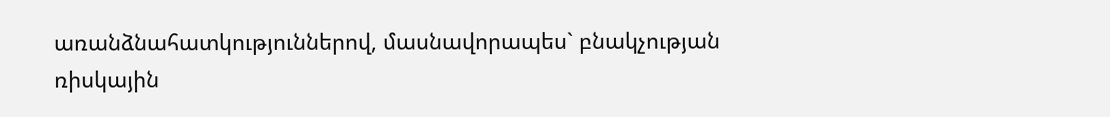առանձնահատկություններով, մասնավորապես` բնակչության ռիսկային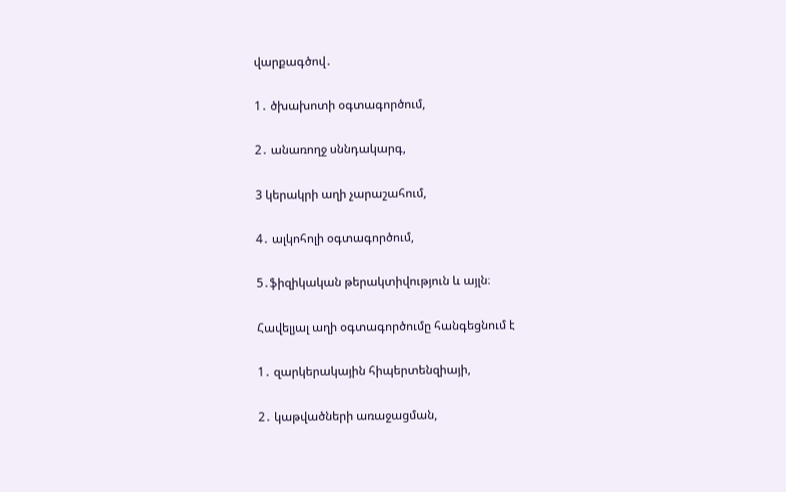վարքագծով․

1․ ծխախոտի օգտագործում,

2․ անառողջ սննդակարգ,

3 կերակրի աղի չարաշահում,

4․ ալկոհոլի օգտագործում,

5․ֆիզիկական թերակտիվություն և այլն։

Հավելյալ աղի օգտագործումը հանգեցնում է

1․ զարկերակային հիպերտենզիայի,

2․ կաթվածների առաջացման,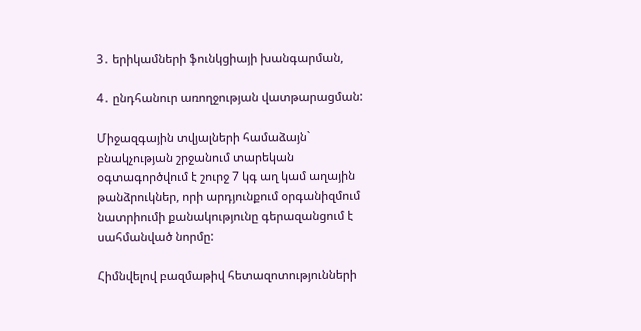3․ երիկամների ֆունկցիայի խանգարման,

4․ ընդհանուր առողջության վատթարացման:

Միջազգային տվյալների համաձայն` բնակչության շրջանում տարեկան օգտագործվում է շուրջ 7 կգ աղ կամ աղային թանձրուկներ, որի արդյունքում օրգանիզմում նատրիումի քանակությունը գերազանցում է սահմանված նորմը:

Հիմնվելով բազմաթիվ հետազոտությունների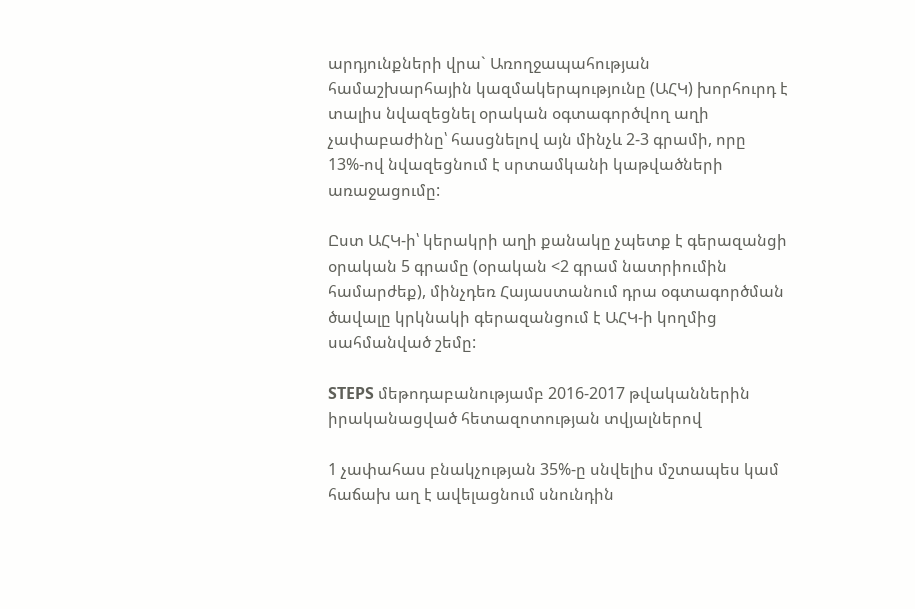արդյունքների վրա` Առողջապահության համաշխարհային կազմակերպությունը (ԱՀԿ) խորհուրդ է տալիս նվազեցնել օրական օգտագործվող աղի չափաբաժինը՝ հասցնելով այն մինչև 2-3 գրամի, որը 13%-ով նվազեցնում է սրտամկանի կաթվածների առաջացումը:

Ըստ ԱՀԿ-ի՝ կերակրի աղի քանակը չպետք է գերազանցի օրական 5 գրամը (օրական <2 գրամ նատրիումին համարժեք), մինչդեռ Հայաստանում դրա օգտագործման ծավալը կրկնակի գերազանցում է ԱՀԿ-ի կողմից սահմանված շեմը:

STEPS մեթոդաբանությամբ 2016-2017 թվականներին իրականացված հետազոտության տվյալներով

1 չափահաս բնակչության 35%-ը սնվելիս մշտապես կամ հաճախ աղ է ավելացնում սնունդին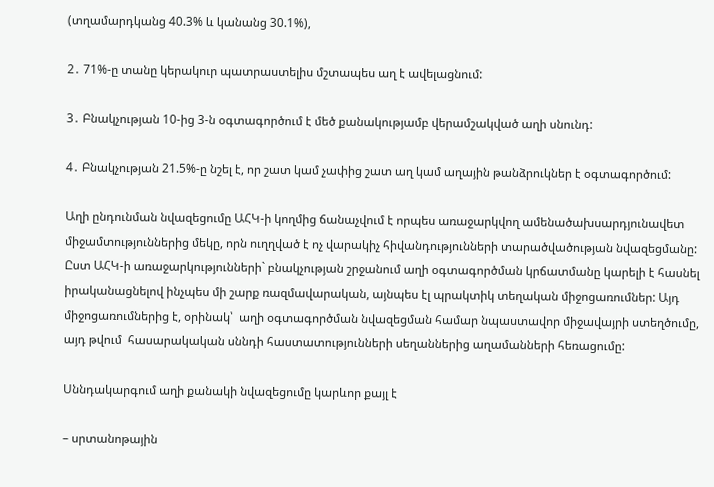(տղամարդկանց 40.3% և կանանց 30.1%),

2․ 71%-ը տանը կերակուր պատրաստելիս մշտապես աղ է ավելացնում:

3․ Բնակչության 10-ից 3-ն օգտագործում է մեծ քանակությամբ վերամշակված աղի սնունդ:

4․ Բնակչության 21.5%-ը նշել է, որ շատ կամ չափից շատ աղ կամ աղային թանձրուկներ է օգտագործում:

Աղի ընդունման նվազեցումը ԱՀԿ-ի կողմից ճանաչվում է որպես առաջարկվող ամենածախսարդյունավետ միջամտություններից մեկը, որն ուղղված է ոչ վարակիչ հիվանդությունների տարածվածության նվազեցմանը: Ըստ ԱՀԿ-ի առաջարկությունների` բնակչության շրջանում աղի օգտագործման կրճատմանը կարելի է հասնել իրականացնելով ինչպես մի շարք ռազմավարական, այնպես էլ պրակտիկ տեղական միջոցառումներ: Այդ միջոցառումներից է, օրինակ՝  աղի օգտագործման նվազեցման համար նպաստավոր միջավայրի ստեղծումը, այդ թվում  հասարակական սննդի հաստատությունների սեղաններից աղամանների հեռացումը:

Սննդակարգում աղի քանակի նվազեցումը կարևոր քայլ է

– սրտանոթային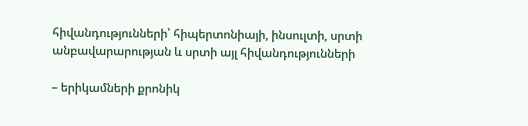հիվանդությունների՝ հիպերտոնիայի, ինսուլտի, սրտի անբավարարության և սրտի այլ հիվանդությունների

– երիկամների քրոնիկ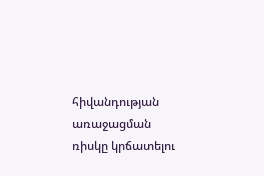հիվանդության առաջացման ռիսկը կրճատելու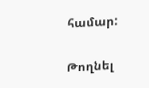համար:

Թողնել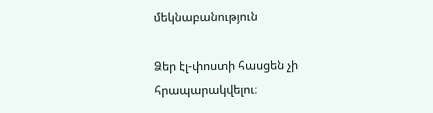մեկնաբանություն

Ձեր էլ-փոստի հասցեն չի հրապարակվելու։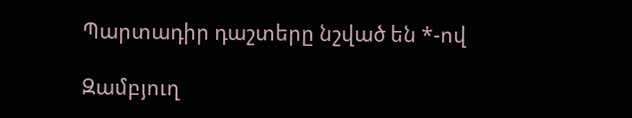Պարտադիր դաշտերը նշված են *-ով

Զամբյուղ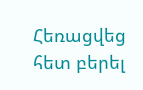Հեռացվեց հետ բերել